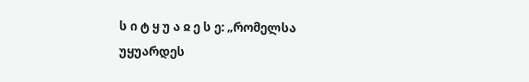ს ი ტ ყ უ ა ჲ ე ს ე: „რომელსა უყუარდეს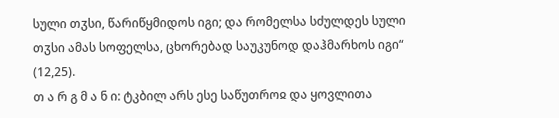სული თჳსი, წარიწყმიდოს იგი; და რომელსა სძულდეს სული თჳსი ამას სოფელსა, ცხორებად საუკუნოდ დაჰმარხოს იგი“ (12,25).
თ ა რ გ მ ა ნ ი: ტკბილ არს ესე საწუთროჲ და ყოვლითა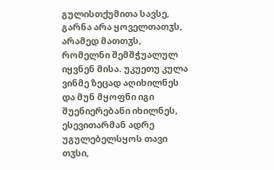გულისთქუმითა სავსე, გარნა არა ყოველთათჳს, არამედ მათთჳს, რომელნი შემშჭუალულ იყვნენ მისა. უკუეთუ კულა ვინმე ზეცად აღიხილნეს და მუნ მყოფნი იგი შუენიერებანი იხილნეს, ესევითარმან ადრე უგულებელსყოს თავი თჳსი,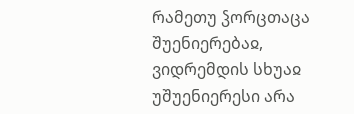რამეთუ ჴორცთაცა შუენიერებაჲ, ვიდრემდის სხუაჲ უშუენიერესი არა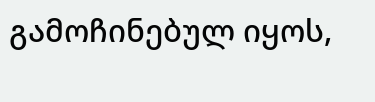გამოჩინებულ იყოს,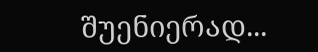შუენიერად...